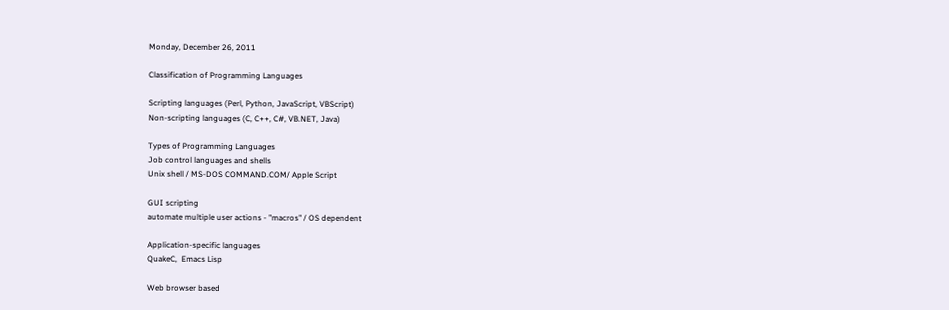Monday, December 26, 2011

Classification of Programming Languages

Scripting languages (Perl, Python, JavaScript, VBScript)
Non-scripting languages (C, C++, C#, VB.NET, Java)

Types of Programming Languages
Job control languages and shells
Unix shell / MS-DOS COMMAND.COM/ Apple Script

GUI scripting
automate multiple user actions - "macros" / OS dependent

Application-specific languages
QuakeC,  Emacs Lisp

Web browser based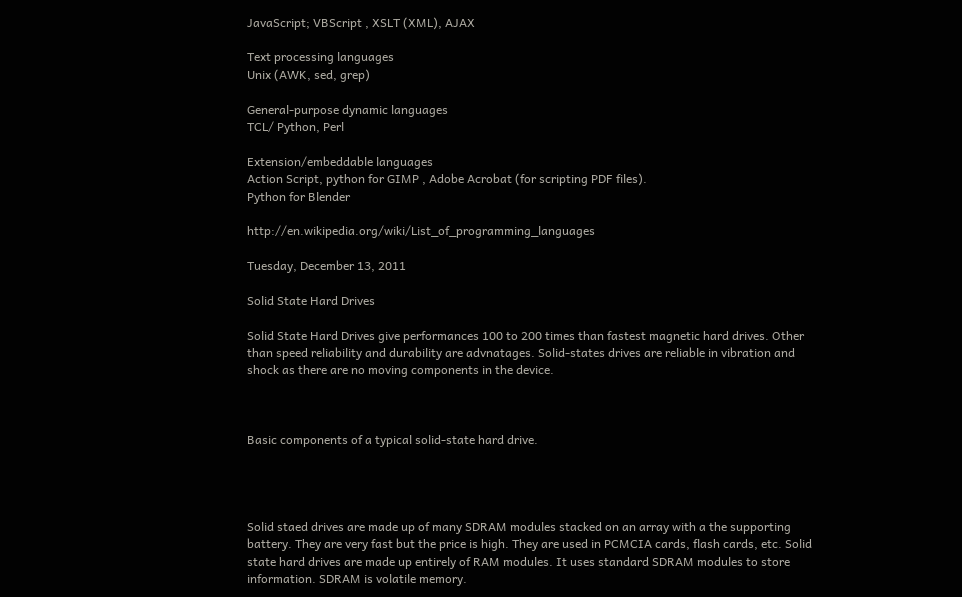JavaScript; VBScript , XSLT (XML), AJAX

Text processing languages
Unix (AWK, sed, grep)

General-purpose dynamic languages
TCL/ Python, Perl

Extension/embeddable languages
Action Script, python for GIMP , Adobe Acrobat (for scripting PDF files).
Python for Blender

http://en.wikipedia.org/wiki/List_of_programming_languages

Tuesday, December 13, 2011

Solid State Hard Drives

Solid State Hard Drives give performances 100 to 200 times than fastest magnetic hard drives. Other than speed reliability and durability are advnatages. Solid-states drives are reliable in vibration and shock as there are no moving components in the device.



Basic components of a typical solid-state hard drive.




Solid staed drives are made up of many SDRAM modules stacked on an array with a the supporting battery. They are very fast but the price is high. They are used in PCMCIA cards, flash cards, etc. Solid state hard drives are made up entirely of RAM modules. It uses standard SDRAM modules to store information. SDRAM is volatile memory.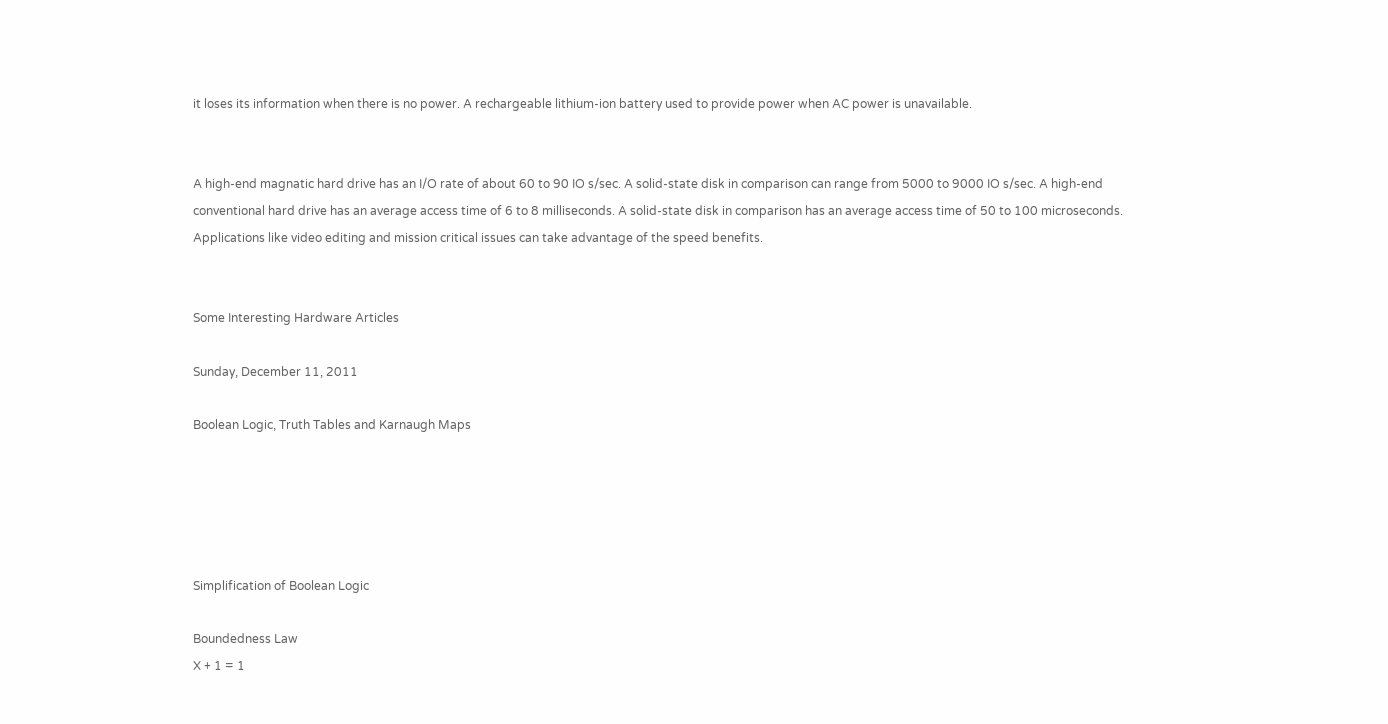it loses its information when there is no power. A rechargeable lithium-ion battery used to provide power when AC power is unavailable.


A high-end magnatic hard drive has an I/O rate of about 60 to 90 IO s/sec. A solid-state disk in comparison can range from 5000 to 9000 IO s/sec. A high-end conventional hard drive has an average access time of 6 to 8 milliseconds. A solid-state disk in comparison has an average access time of 50 to 100 microseconds. Applications like video editing and mission critical issues can take advantage of the speed benefits.


Some Interesting Hardware Articles

Sunday, December 11, 2011

Boolean Logic, Truth Tables and Karnaugh Maps





Simplification of Boolean Logic

Boundedness Law
X + 1 = 1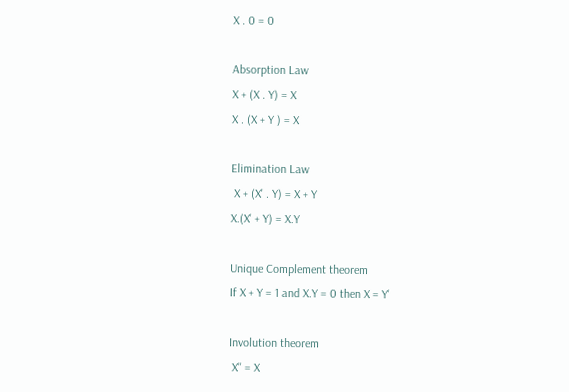X . 0 = 0

Absorption Law
X + (X . Y) = X
X . (X + Y ) = X

Elimination Law
 X + (X' . Y) = X + Y
X.(X' + Y) = X.Y

Unique Complement theorem
If X + Y = 1 and X.Y = 0 then X = Y'

Involution theorem
 X'' = X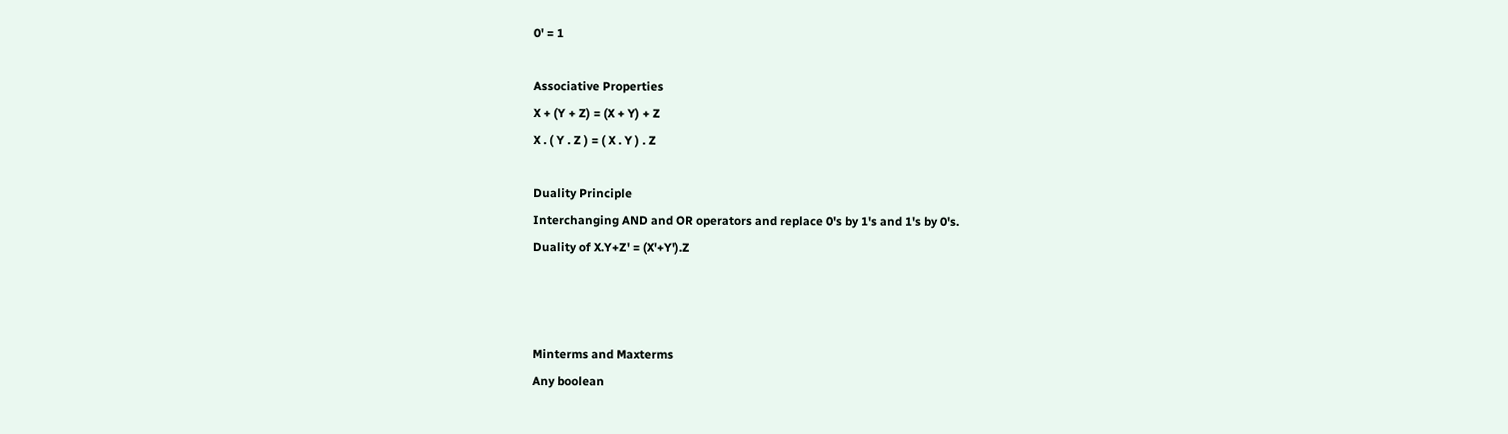0' = 1

Associative Properties
X + (Y + Z) = (X + Y) + Z
X . ( Y . Z ) = ( X . Y ) . Z

Duality Principle
Interchanging AND and OR operators and replace 0's by 1's and 1's by 0's.
Duality of X.Y+Z' = (X'+Y').Z



Minterms and Maxterms
Any boolean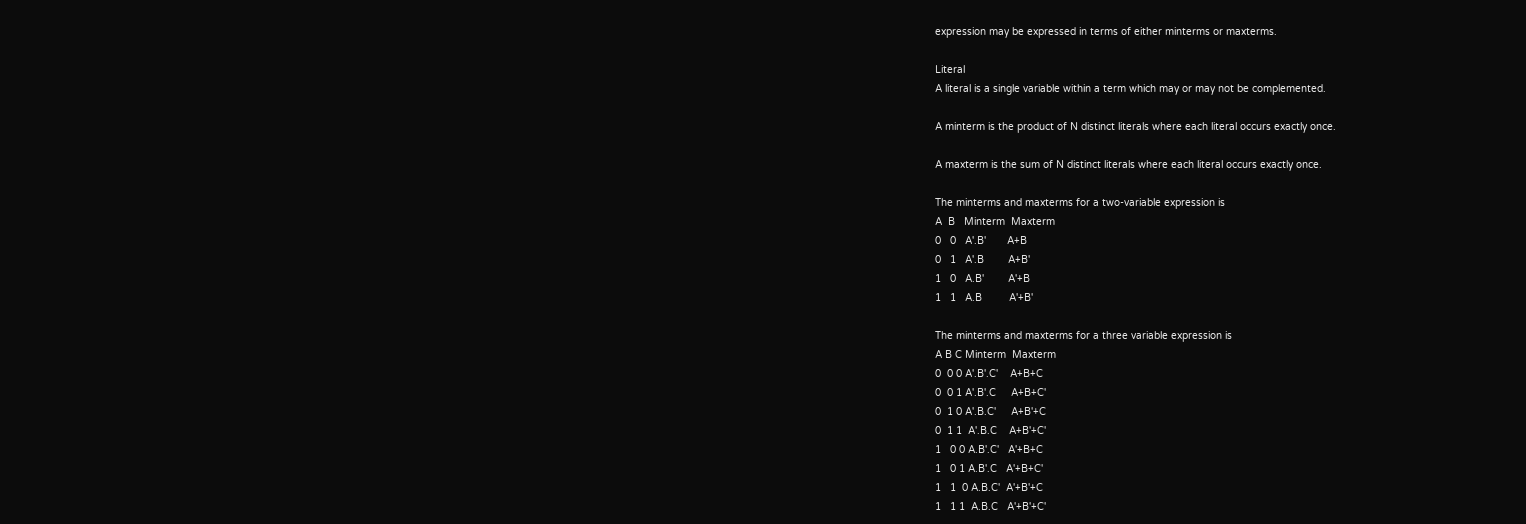expression may be expressed in terms of either minterms or maxterms.

Literal
A literal is a single variable within a term which may or may not be complemented.

A minterm is the product of N distinct literals where each literal occurs exactly once.

A maxterm is the sum of N distinct literals where each literal occurs exactly once.

The minterms and maxterms for a two-variable expression is
A  B   Minterm  Maxterm
0   0   A'.B'       A+B
0   1   A'.B        A+B'
1   0   A.B'        A'+B
1   1   A.B         A'+B'

The minterms and maxterms for a three variable expression is
A B C Minterm  Maxterm
0  0 0 A'.B'.C'    A+B+C
0  0 1 A'.B'.C     A+B+C'
0  1 0 A'.B.C'     A+B'+C
0  1 1  A'.B.C    A+B'+C'
1   0 0 A.B'.C'   A'+B+C
1   0 1 A.B'.C   A'+B+C'
1   1  0 A.B.C'  A'+B'+C
1   1 1  A.B.C   A'+B'+C'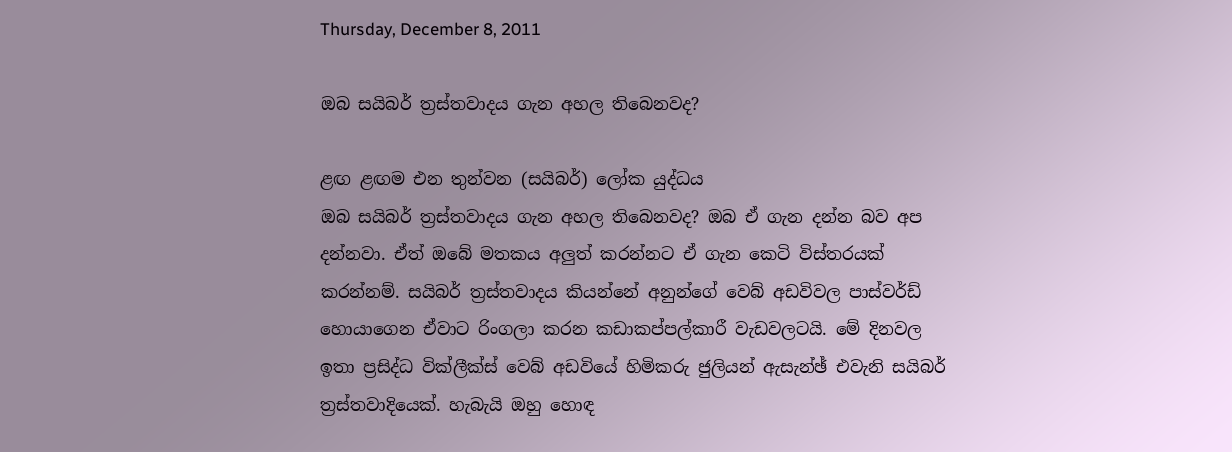Thursday, December 8, 2011

ඔබ සයිබර් ත්‍රස්‌තවාදය ගැන අහල තිබෙනවද?

ළඟ ළඟම එන තුන්වන (සයිබර්) ලෝක යුද්ධය
ඔබ සයිබර් ත්‍රස්‌තවාදය ගැන අහල තිබෙනවද? ඔබ ඒ ගැන දන්න බව අප දන්නවා. ඒත් ඔබේ මතකය අලුත් කරන්නට ඒ ගැන කෙටි විස්‌තරයක්‌ කරන්නම්. සයිබර් ත්‍රස්‌තවාදය කියන්නේ අනුන්ගේ වෙබ් අඩවිවල පාස්‌වර්ඩ් හොයාගෙන ඒවාට රිංගලා කරන කඩාකප්පල්කාරී වැඩවලටයි. මේ දිනවල ඉතා ප්‍රසිද්ධ වික්‌ලීක්‌ස්‌ වෙබ් අඩවියේ හිමිකරු ජුලියන් ඇසැන්ඡ් එවැනි සයිබර් ත්‍රස්‌තවාදියෙක්‌. හැබැයි ඔහු හොඳ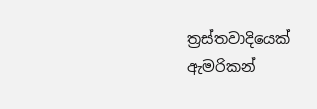ත්‍රස්‌තවාදියෙක්‌ ඇමරිකන්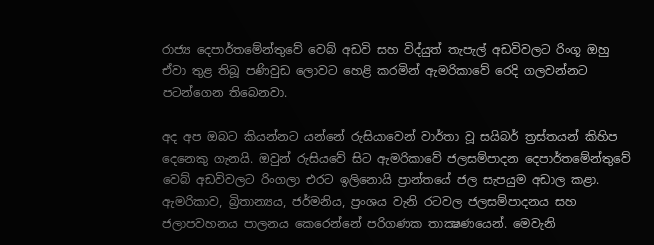රාජ්‍ය දෙපාර්තමේන්තුවේ වෙබ් අඩවි සහ විද්යුත් තැපැල් අඩවිවලට රිංගූ ඔහු ඒවා තුළ තිබූ පණිවුඩ ලොවට හෙළි කරමින් ඇමරිකාවේ රෙදි ගලවන්නට පටන්ගෙන තිබෙනවා.

අද අප ඔබට කියන්නට යන්නේ රුසියාවෙන් වාර්තා වූ සයිබර් ත්‍රස්‌තයන් කිහිප දෙනෙකු ගැනයි. ඔවුන් රුසියවේ සිට ඇමරිකාවේ ජලසම්පාදන දෙපාර්තමේන්තුවේ වෙබ් අඩවිවලට රිංගලා එරට ඉලිනොයි ප්‍රාන්තයේ ජල සැපයුම අඩාල කළා. ඇමරිකාව, බ්‍රිතාන්‍යය, ජර්මනිය, ප්‍රංශය වැනි රටවල ජලසම්පාදනය සහ ජලාපවහනය පාලනය කෙරෙන්නේ පරිගණක තාක්‍ෂණයෙන්. මෙවැනි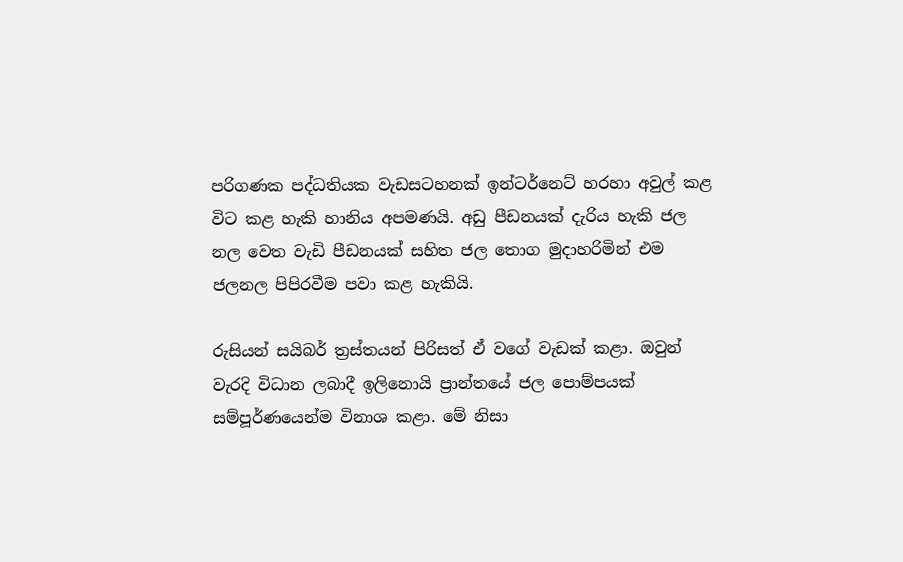පරිගණක පද්ධතියක වැඩසටහනක්‌ ඉන්ටර්නෙට්‌ හරහා අවුල් කළ විට කළ හැකි හානිය අපමණයි. අඩු පීඩනයක්‌ දැරිය හැකි ජල නල වෙත වැඩි පීඩනයක්‌ සහිත ජල තොග මුදාහරිමින් එම ජලනල පිපිරවීම පවා කළ හැකියි.

රුසියන් සයිබර් ත්‍රස්‌තයන් පිරිසත් ඒ වගේ වැඩක්‌ කළා. ඔවුන් වැරදි විධාන ලබාදී ඉලිනොයි ප්‍රාන්තයේ ජල පොම්පයක්‌ සම්පූර්ණයෙන්ම විනාශ කළා. මේ නිසා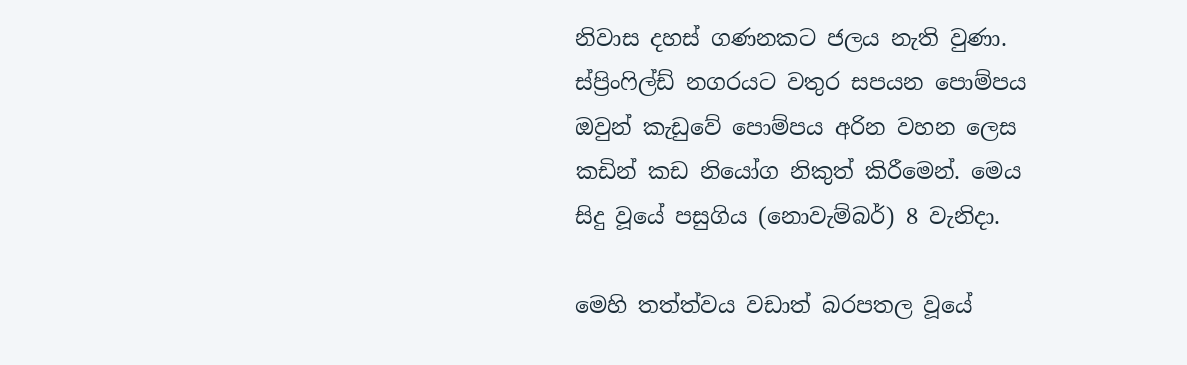නිවාස දහස්‌ ගණනකට ජලය නැති වුණා. ස්‌ප්‍රිංෆිල්ඩ් නගරයට වතුර සපයන පොම්පය ඔවුන් කැඩුවේ පොම්පය අරින වහන ලෙස කඩින් කඩ නියෝග නිකුත් කිරීමෙන්. මෙය සිදු වූයේ පසුගිය (නොවැම්බර්) 8 වැනිදා.

මෙහි තත්ත්වය වඩාත් බරපතල වූයේ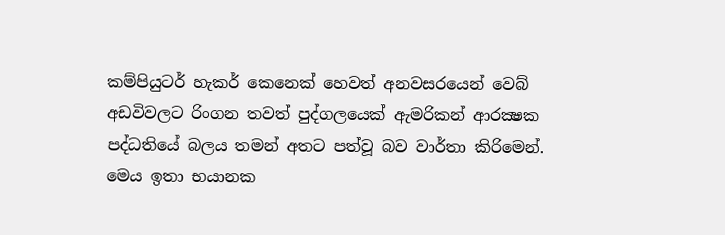කම්පියුටර් හැකර් කෙනෙක්‌ හෙවත් අනවසරයෙන් වෙබ් අඩවිවලට රිංගන තවත් පුද්ගලයෙක්‌ ඇමරිකන් ආරක්‍ෂක පද්ධතියේ බලය තමන් අතට පත්වූ බව වාර්තා කිරිමෙන්. මෙය ඉතා භයානක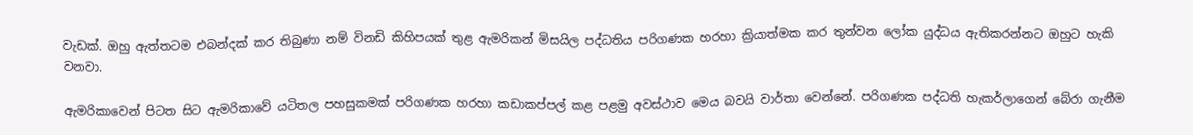වැඩක්‌. ඔහු ඇත්තටම එබන්දක්‌ කර තිබුණා නම් විනඩි කිහිපයක්‌ තුළ ඇමරිකන් මිසයිල පද්ධතිය පරිගණක හරහා ක්‍රියාත්මක කර තුන්වන ලෝක යුද්ධය ඇතිකරන්නට ඔහුට හැකි වනවා.

ඇමරිකාවෙන් පිටත සිට ඇමරිකාවේ යටිතල පහසුකමක්‌ පරිගණක හරහා කඩාකප්පල් කළ පළමු අවස්‌ථාව මෙය බවයි වාර්තා වෙන්නේ. පරිගණක පද්ධති හැකර්ලාගෙන් බේරා ගැනීම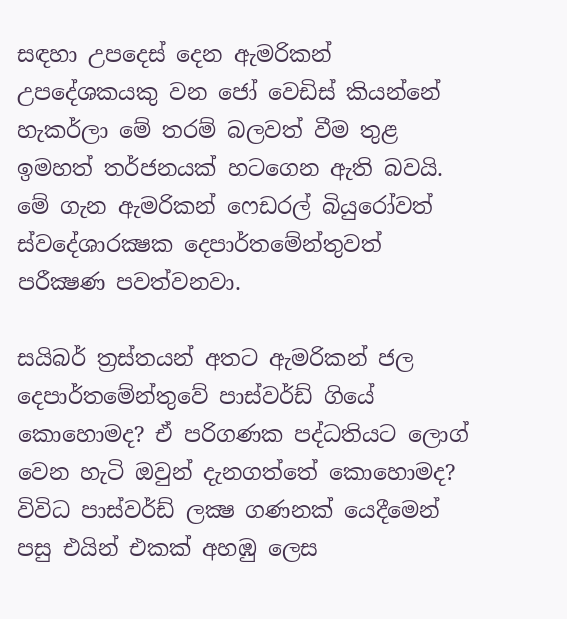සඳහා උපදෙස්‌ දෙන ඇමරිකන් උපදේශකයකු වන ජෝ වෙඩිස්‌ කියන්නේ හැකර්ලා මේ තරම් බලවත් වීම තුළ ඉමහත් තර්ජනයක්‌ හටගෙන ඇති බවයි. මේ ගැන ඇමරිකන් ෆෙඩරල් බියුරෝවත් ස්‌වදේශාරක්‍ෂක දෙපාර්තමේන්තුවත් පරීක්‍ෂණ පවත්වනවා.

සයිබර් ත්‍රස්‌තයන් අතට ඇමරිකන් ජල දෙපාර්තමේන්තුවේ පාස්‌වර්ඩ් ගියේ කොහොමද? ඒ පරිගණක පද්ධතියට ලොග් වෙන හැටි ඔවුන් දැනගත්තේ කොහොමද? විවිධ පාස්‌වර්ඩ් ලක්‍ෂ ගණනක්‌ යෙදීමෙන් පසු එයින් එකක්‌ අහඹු ලෙස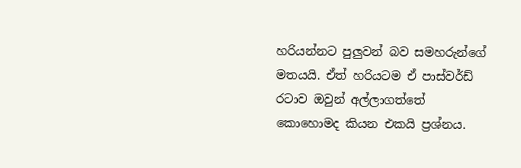හරියන්නට පුලුවන් බව සමහරුන්ගේ මතයයි. ඒත් හරියටම ඒ පාස්‌වර්ඩ් රටාව ඔවුන් අල්ලාගත්තේ කොහොමද කියන එකයි ප්‍රශ්නය.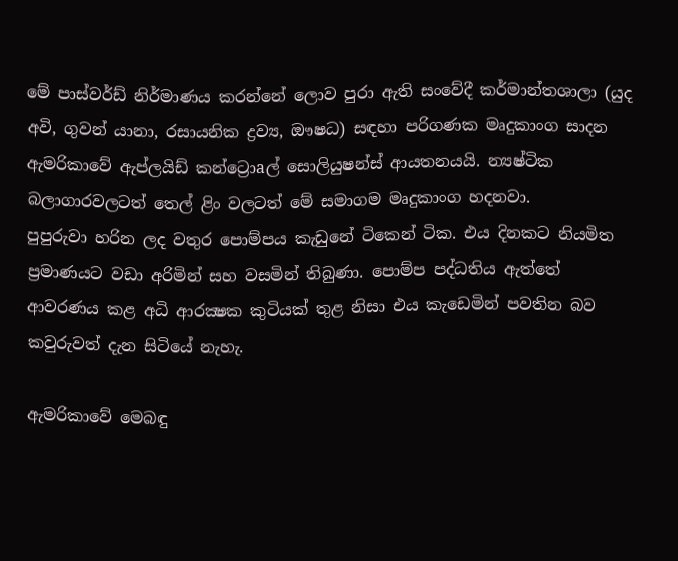මේ පාස්‌වර්ඩ් නිර්මාණය කරන්නේ ලොව පුරා ඇති සංවේදී කර්මාන්තශාලා (යුද අවි, ගුවන් යානා, රසායනික ද්‍රව්‍ය, ඖෂධ) සඳහා පරිගණක මෘදුකාංග සාදන ඇමරිකාවේ ඇප්ලයිඩ් කන්ට්‍රොaල් සොලියුෂන්ස්‌ ආයතනයයි. න්‍යෂ්ටික බලාගාරවලටත් තෙල් ළිං වලටත් මේ සමාගම මෘදුකාංග හදනවා.
පුපුරුවා හරින ලද වතුර පොම්පය කැඩුනේ ටිකෙන් ටික. එය දිනකට නියමිත ප්‍රමාණයට වඩා අරිමින් සහ වසමින් තිබුණා. පොම්ප පද්ධතිය ඇත්තේ ආවරණය කළ අධි ආරක්‍ෂක කුටියක්‌ තුළ නිසා එය කැඩෙමින් පවතින බව කවුරුවත් දැන සිටියේ නැහැ.

ඇමරිකාවේ මෙබඳු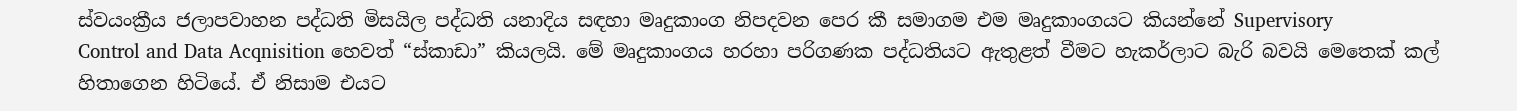ස්‌වයංක්‍රීය ජලාපවාහන පද්ධති මිසයිල පද්ධති යනාදිය සඳහා මෘදුකාංග නිපදවන පෙර කී සමාගම එම මෘදුකාංගයට කියන්නේ Supervisory
Control and Data Acqnisition හෙවත් “ස්‌කාඩා” කියලයි. මේ මෘදුකාංගය හරහා පරිගණක පද්ධතියට ඇතුළත් වීමට හැකර්ලාට බැරි බවයි මෙතෙක්‌ කල් හිතාගෙන හිටියේ. ඒ නිසාම එයට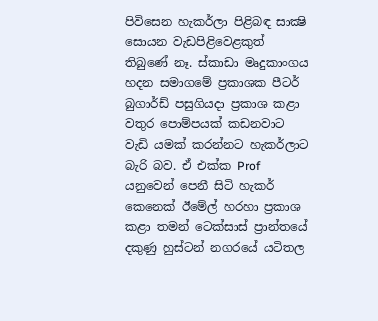පිවිසෙන හැකර්ලා පිළිබඳ සාක්‍ෂි සොයන වැඩපිළිවෙළකුත් තිබුණේ නෑ. ස්‌කාඩා මෘදුකාංගය හදන සමාගමේ ප්‍රකාශක පීටර් බුගාර්ඩ් පසුගියදා ප්‍රකාශ කළා වතුර පොම්පයක්‌ කඩනවාට වැඩි යමක්‌ කරන්නට හැකර්ලාට බැරි බව. ඒ එක්‌ක Prof යනුවෙන් පෙනී සිටි හැකර් කෙනෙක්‌ ඊමේල් හරහා ප්‍රකාශ කළා තමන් ටෙක්‌සාස්‌ ප්‍රාන්තයේ දකුණු හුස්‌ටන් නගරයේ යටිතල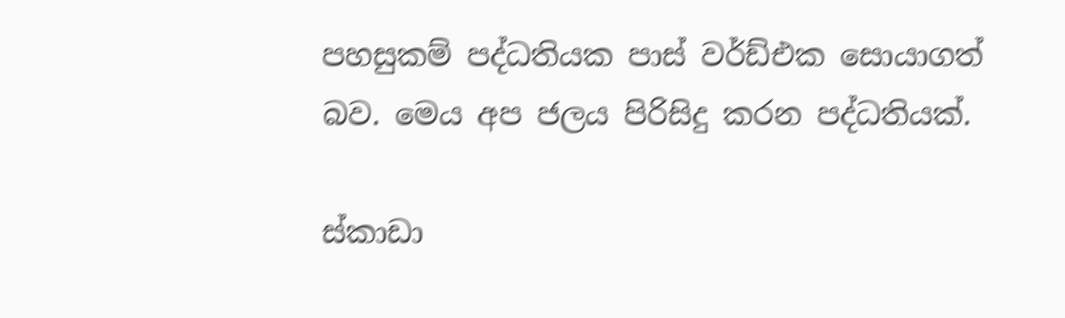පහසුකම් පද්ධතියක පාස්‌ වර්ඩ්එක සොයාගත් බව. මෙය අප ජලය පිරිසිදු කරන පද්ධතියක්‌.

ස්‌කාඩා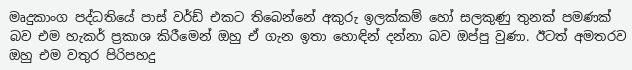මෘදුකාංග පද්ධතියේ පාස්‌ වර්ඩ් එකට තිබෙන්නේ අකුරු ඉලක්‌කම් හෝ සලකුණු තුනක්‌ පමණක්‌ බව එම හැකර් ප්‍රකාශ කිරීමෙන් ඔහු ඒ ගැන ඉතා හොඳින් දන්නා බව ඔප්පු වුණා. ඊටත් අමතරව ඔහු එම වතුර පිරිපහදු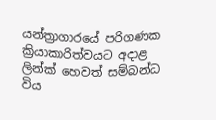යන්ත්‍රාගාරයේ පරිගණක ක්‍රියාකාරිත්වයට අදාළ ලින්ක්‌ හෙවත් සම්බන්ධ විය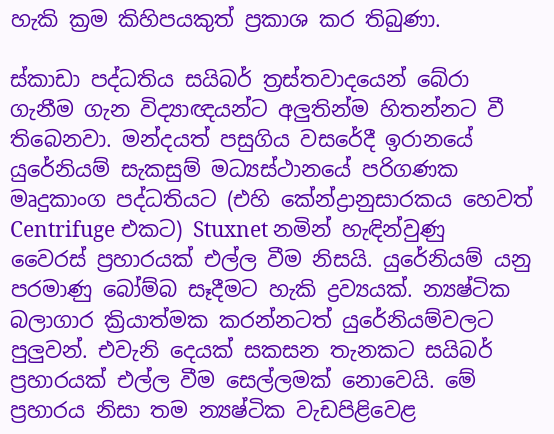හැකි ක්‍රම කිහිපයකුත් ප්‍රකාශ කර තිබුණා.

ස්‌කාඩා පද්ධතිය සයිබර් ත්‍රස්‌තවාදයෙන් බේරා ගැනීම ගැන විද්‍යාඥයන්ට අලුතින්ම හිතන්නට වී තිබෙනවා. මන්දයත් පසුගිය වසරේදී ඉරානයේ යුරේනියම් සැකසුම් මධ්‍යස්‌ථානයේ පරිගණක මෘදුකාංග පද්ධතියට (එහි කේන්ද්‍රානුසාරකය හෙවත් Centrifuge එකට) Stuxnet නමින් හැඳින්වුණු වෛරස්‌ ප්‍රහාරයක්‌ එල්ල වීම නිසයි. යුරේනියම් යනු පරමාණු බෝම්බ සෑදීමට හැකි ද්‍රව්‍යයක්‌. න්‍යෂ්ටික බලාගාර ක්‍රියාත්මක කරන්නටත් යුරේනියම්වලට පුලුවන්. එවැනි දෙයක්‌ සකසන තැනකට සයිබර් ප්‍රහාරයක්‌ එල්ල වීම සෙල්ලමක්‌ නොවෙයි. මේ ප්‍රහාරය නිසා තම න්‍යෂ්ටික වැඩපිළිවෙළ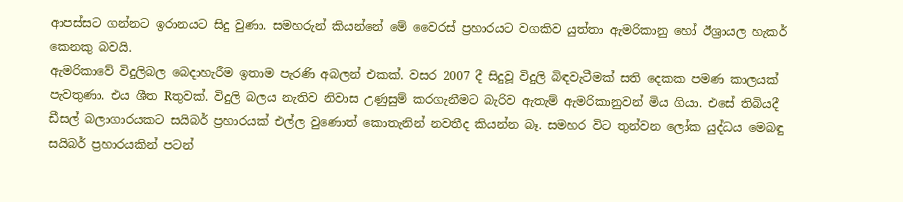ආපස්‌සට ගන්නට ඉරානයට සිදු වුණා. සමහරුන් කියන්නේ මේ වෛරස්‌ ප්‍රහාරයට වගකිව යුත්තා ඇමරිකානු හෝ ඊශ්‍රායල හැකර් කෙනකු බවයි.
ඇමරිකාවේ විදුලිබල බෙදාහැරීම ඉතාම පැරණි අබලන් එකක්‌. වසර 2007 දී සිදුවූ විදුලි බිඳවැටීමක්‌ සති දෙකක පමණ කාලයක්‌ පැවතුණා. එය ශීත Rතුවක්‌. විදුලි බලය නැතිව නිවාස උණුසුම් කරගැනීමට බැරිව ඇතැම් ඇමරිකානුවන් මිය ගියා. එසේ තිබියදී ඩීසල් බලාගාරයකට සයිබර් ප්‍රහාරයක්‌ එල්ල වුණොත් කොතැනින් නවතීද කියන්න බෑ. සමහර විට තුන්වන ලෝක යුද්ධය මෙබඳු සයිබර් ප්‍රහාරයකින් පටන්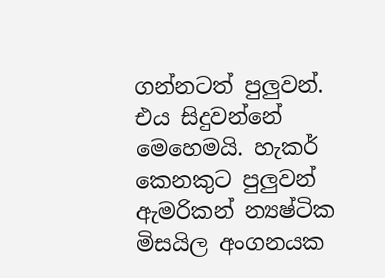ගන්නටත් පුලුවන්. එය සිදුවන්නේ මෙහෙමයි. හැකර් කෙනකුට පුලුවන් ඇමරිකන් න්‍යෂ්ටික මිසයිල අංගනයක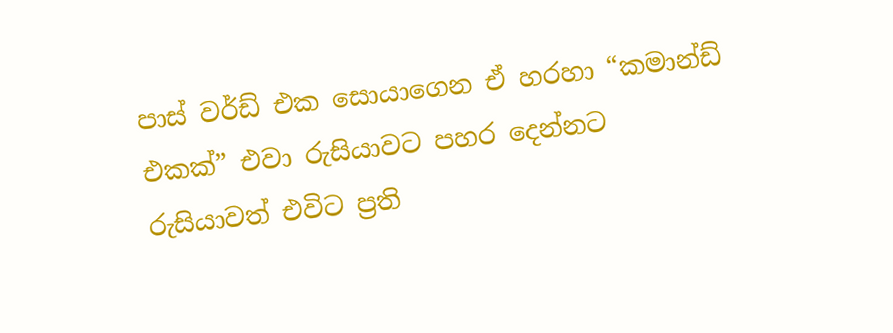පාස්‌ වර්ඩ් එක සොයාගෙන ඒ හරහා “කමාන්ඩ් එකක්‌” එවා රුසියාවට පහර දෙන්නට රුසියාවත් එවිට ප්‍රති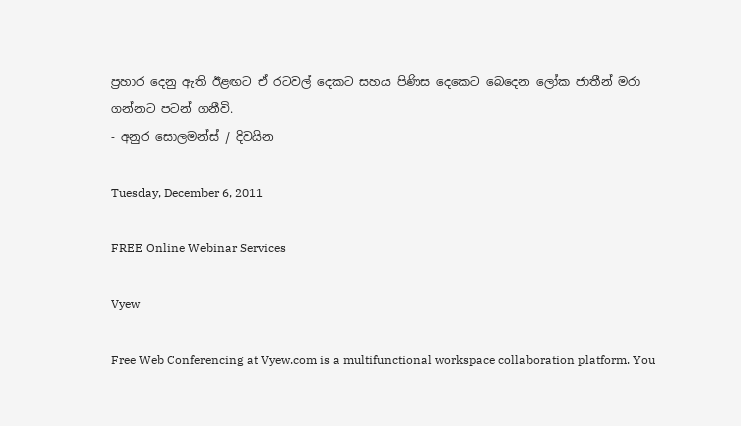ප්‍රහාර දෙනු ඇති ඊළඟට ඒ රටවල් දෙකට සහය පිණිස දෙකෙට බෙදෙන ලෝක ජාතීන් මරා ගන්නට පටන් ගනීවි.
- අනුර සොලමන්ස්‌ / දිවයින

Tuesday, December 6, 2011

FREE Online Webinar Services

Vyew

Free Web Conferencing at Vyew.com is a multifunctional workspace collaboration platform. You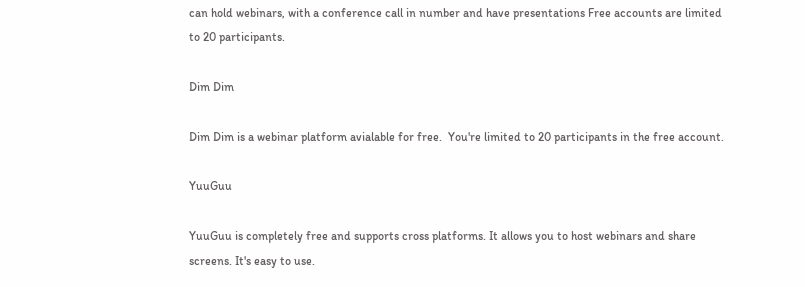can hold webinars, with a conference call in number and have presentations Free accounts are limited to 20 participants.

Dim Dim

Dim Dim is a webinar platform avialable for free.  You're limited to 20 participants in the free account.

YuuGuu

YuuGuu is completely free and supports cross platforms. It allows you to host webinars and share screens. It's easy to use.